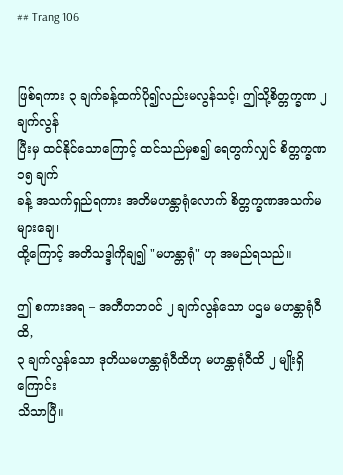## Trang 106


ဖြစ်ရကား ၃ ချက်ခန့်ထက်ပို၍လည်းမလွန်သင့်၊ ဤသို့စိတ္တက္ခဏ ၂ ချက်လွန်
ပြီးမှ ထင်နိုင်သောကြောင့် ထင်သည်မှစ၍ ရေတွက်လျှင် စိတ္တက္ခဏ ၁၅ ချက်
ခန့် အသက်ရှည်ရကား အတိမဟန္တာရုံလောက် စိတ္တက္ခဏအသက်မများချေ၊
ထို့ကြောင့် အတိသဒ္ဒါကိုချ၍ "မဟန္တာရုံ" ဟု အမည်ရသည်။

ဤ စကားအရ – အတီတဘဝင် ၂ ချက်လွန်သော ပဌမ မဟန္တာရုံဝီထိ,
၃ ချက်လွန်သော ဒုတိယမဟန္တာရုံဝီထိဟု မဟန္တာရုံဝီထိ ၂ မျိုးရှိကြောင်း
သိသာပြီ။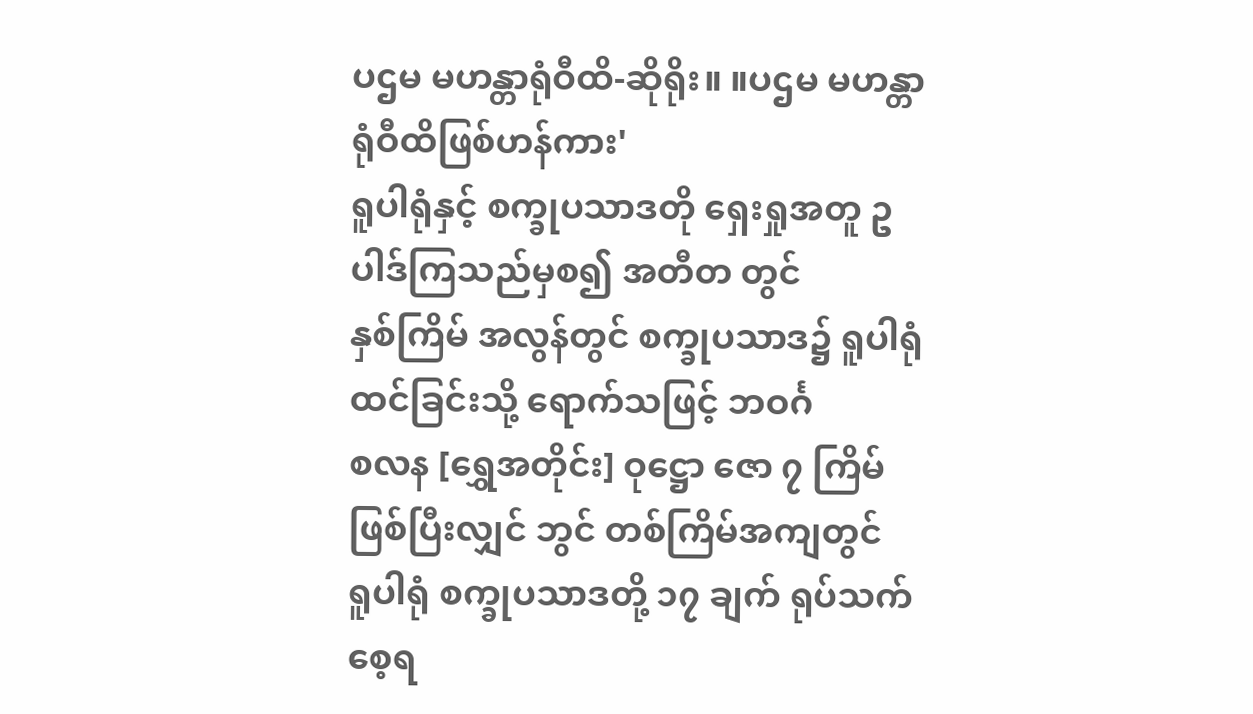ပဌမ မဟန္တာရုံဝီထိ-ဆိုရိုး။ ။ပဌမ မဟန္တာရုံဝီထိဖြစ်ဟန်ကား'
ရူပါရုံနှင့် စက္ခုပသာဒတို ရှေးရှုအတူ ဥပါဒ်ကြသည်မှစ၍ အတီတ တွင်
နှစ်ကြိမ် အလွန်တွင် စက္ခုပသာဒ၌ ရူပါရုံ ထင်ခြင်းသို့ ရောက်သဖြင့် ဘဝင်္ဂ
စလန [ရွှေအတိုင်း] ဝုဋ္ဌော ဇော ၇ ကြိမ်ဖြစ်ပြီးလျှင် ဘွင် တစ်ကြိမ်အကျတွင်
ရူပါရုံ စက္ခုပသာဒတို့ ၁၇ ချက် ရုပ်သက် စေ့ရ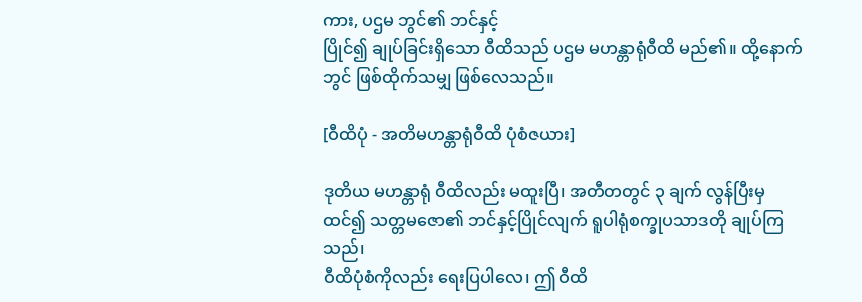ကား, ပဌမ ဘွင်၏ ဘင်နှင့်
ပြိုင်၍ ချုပ်ခြင်းရှိသော ဝီထိသည် ပဌမ မဟန္တာရုံဝီထိ မည်၏။ ထို့နောက်
ဘွင် ဖြစ်ထိုက်သမျှ ဖြစ်လေသည်။

[ဝီထိပုံ - အတိမဟန္တာရုံဝီထိ ပုံစံဇယား]

ဒုတိယ မဟန္တာရုံ ဝီထိလည်း မထူးပြီ၊ အတီတတွင် ၃ ချက် လွန်ပြီးမှ
ထင်၍ သတ္တမဇော၏ ဘင်နှင့်ပြိုင်လျက် ရူပါရုံစက္ခုပသာဒတို ချုပ်ကြသည်၊
ဝီထိပုံစံကိုလည်း ရေးပြပါလေ၊ ဤ ဝီထိ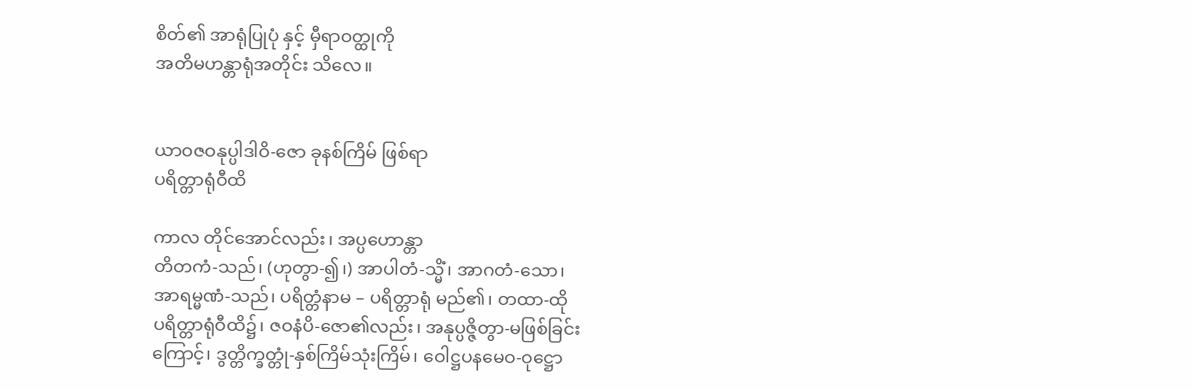စိတ်၏ အာရုံပြုပုံ နှင့် မှီရာဝတ္ထုကို
အတိမဟန္တာရုံအတိုင်း သိလေ။


ယာဝဇဝနုပ္ပါဒါဝိ-ဇော ခုနစ်ကြိမ် ဖြစ်ရာ
ပရိတ္တာရုံဝီထိ

ကာလ တိုင်အောင်လည်း၊ အပ္ပဟောန္တာ
တိတကံ-သည်၊ (ဟုတွာ-၍၊) အာပါတံ-သ္မိံ၊ အာဂတံ-သော၊
အာရမ္မဏံ-သည်၊ ပရိတ္တံနာမ – ပရိတ္တာရုံ မည်၏၊ တထာ-ထို
ပရိတ္တာရုံဝီထိ၌၊ ဇဝနံပိ-ဇော၏လည်း၊ အနုပ္ပဇ္ဇိတွာ-မဖြစ်ခြင်း
ကြောင့်၊ ဒွတ္တိက္ခတ္တုံ-နှစ်ကြိမ်သုံးကြိမ်၊ ဝေါဋ္ဌပနမေဝ-ဝုဋ္ဌော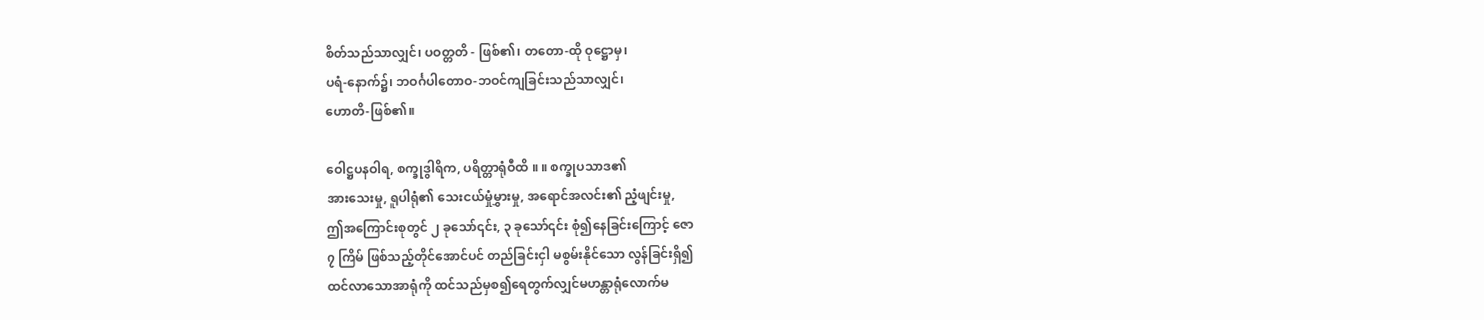စိတ်သည်သာလျှင်၊ ပဝတ္တတိ - ဖြစ်၏၊ တတော-ထို ဝုဋ္ဌောမှ၊
ပရံ-နောက်၌၊ ဘဝင်္ဂပါတောဝ-ဘဝင်ကျခြင်းသည်သာလျှင်၊
ဟောတိ-ဖြစ်၏။

ဝေါဋ္ဌပနဝါရ, စက္ခုဒွါရိက, ပရိတ္တာရုံဝီထိ ။ ။ စက္ခုပသာဒ၏
အားသေးမှု, ရူပါရုံ၏ သေးငယ်မှုံမွှားမှု, အရောင်အလင်း၏ ညံ့ဖျင်းမှု,
ဤအကြောင်းစုတွင် ၂ ခုသော်၎င်း, ၃ ခုသော်၎င်း စုံ၍နေခြင်းကြောင့် ဇော
၇ ကြိမ် ဖြစ်သည့်တိုင်အောင်ပင် တည်ခြင်းငှါ မစွမ်းနိုင်သော လွန်ခြင်းရှိ၍
ထင်လာသောအာရုံကို ထင်သည်မှစ၍ရေတွက်လျှင်မဟန္တာရုံလောက်မ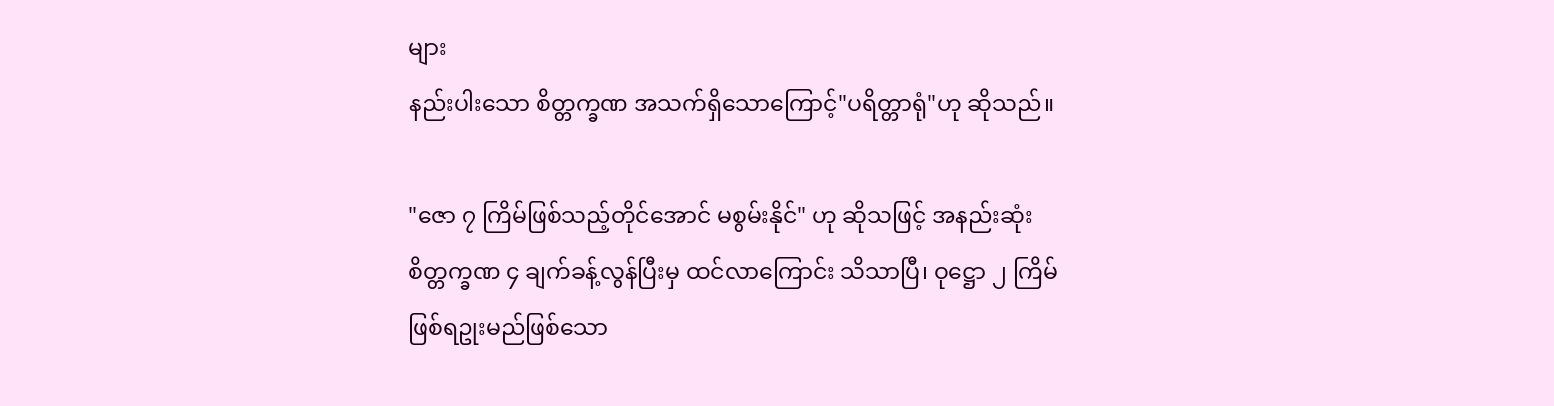များ
နည်းပါးသော စိတ္တက္ခဏ အသက်ရှိသောကြောင့်"ပရိတ္တာရုံ"ဟု ဆိုသည်။

"ဇော ၇ ကြိမ်ဖြစ်သည့်တိုင်အောင် မစွမ်းနိုင်" ဟု ဆိုသဖြင့် အနည်းဆုံး
စိတ္တက္ခဏ ၄ ချက်ခန့်လွန်ပြီးမှ ထင်လာကြောင်း သိသာပြီ၊ ဝုဋ္ဌော ၂ ကြိမ်
ဖြစ်ရဥုးမည်ဖြစ်သော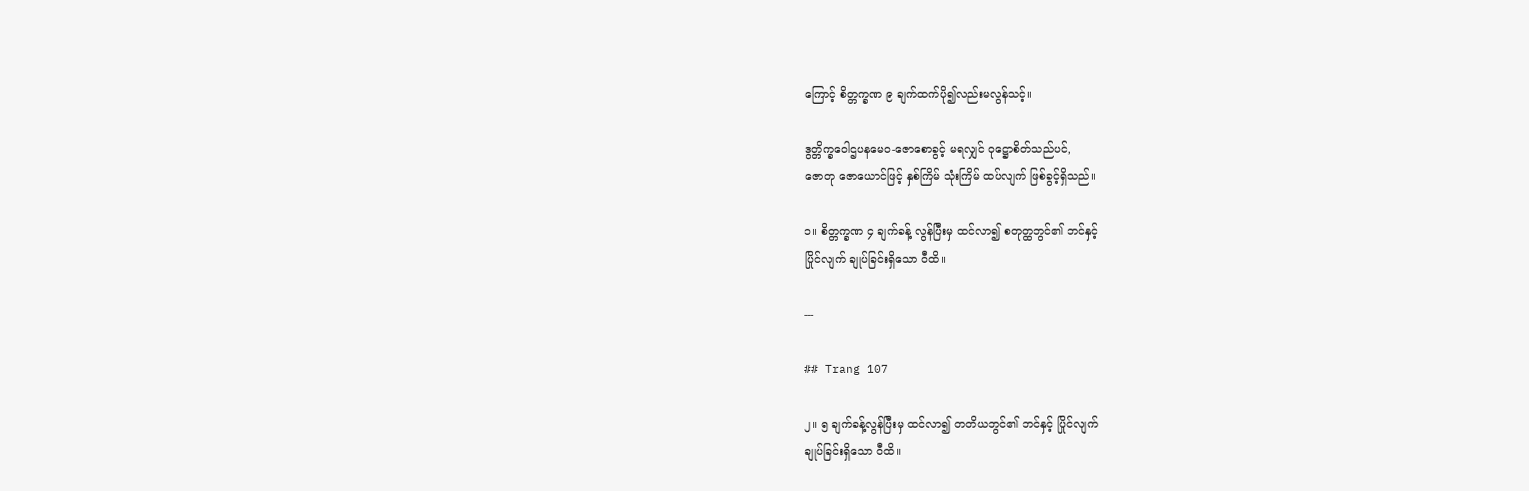ကြောင့် စိတ္တက္ခဏ ၉ ချက်ထက်ပို၍လည်းမလွန်သင့်။

ဒွတ္တိက္ခဝေါဌပနမေဝ-ဇောစောခွင့် မရလျှင် ဝုဋ္ဌောစိတ်သည်ပင်,
ဇောတု ဇောယောင်ဖြင့် နှစ်ကြိမ် သုံးကြိမ် ထပ်လျက် ဖြစ်ခွင့်ရှိသည်။

၁။ စိတ္တက္ခဏ ၄ ချက်ခန့် လွန်ပြီးမှ ထင်လာ၍ စတုတ္ထဘွင်၏ ဘင်နှင့်
ပြိုင်လျက် ချုပ်ခြင်းရှိသော ဝီထိ။

---

## Trang 107

၂။ ၅ ချက်ခန့်လွန်ပြီးမှ ထင်လာ၍ တတိယဘွင်၏ ဘင်နှင့် ပြိုင်လျက်
ချုပ်ခြင်းရှိသော ဝီထိ။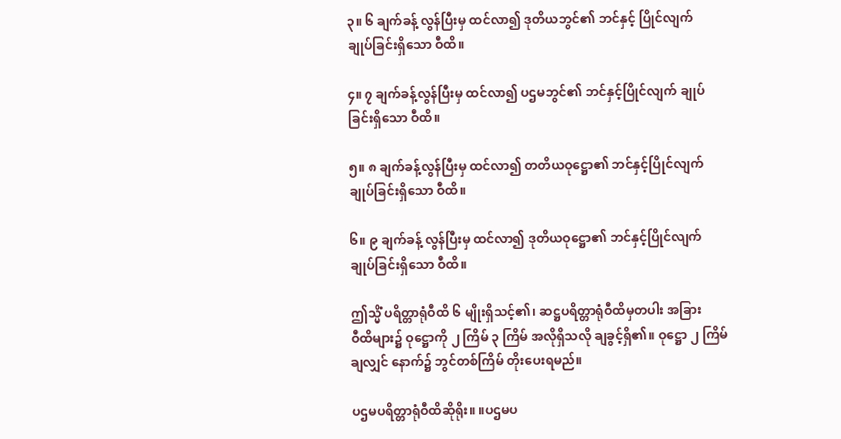၃။ ၆ ချက်ခန့် လွန်ပြီးမှ ထင်လာ၍ ဒုတိယဘွင်၏ ဘင်နှင့် ပြိုင်လျက်
ချုပ်ခြင်းရှိသော ဝီထိ။

၄။ ၇ ချက်ခန့်လွန်ပြီးမှ ထင်လာ၍ ပဌမဘွင်၏ ဘင်နှင့်ပြိုင်လျက် ချုပ်
ခြင်းရှိသော ဝီထိ။

၅။ ၈ ချက်ခန့်လွန်ပြီးမှ ထင်လာ၍ တတိယဝုဋ္ဌော၏ ဘင်နှင့်ပြိုင်လျက်
ချုပ်ခြင်းရှိသော ဝီထိ။

၆။ ၉ ချက်ခန့် လွန်ပြီးမှ ထင်လာ၍ ဒုတိယဝုဋ္ဌော၏ ဘင်နှင့်ပြိုင်လျက်
ချုပ်ခြင်းရှိသော ဝီထိ။

ဤသ္မိံ ပရိတ္တာရုံဝီထိ ၆ မျိုးရှိသင့်၏၊ ဆဋ္ဌပရိတ္တာရုံဝီထိမှတပါး အခြား
ဝီထိများ၌ ဝုဋ္ဌောကို ၂ ကြိမ် ၃ ကြိမ် အလိုရှိသလို ချခွင့်ရှိ၏။ ဝုဋ္ဌော ၂ ကြိမ်
ချလျှင် နောက်၌ ဘွင်တစ်ကြိမ် တိုးပေးရမည်။

ပဌမပရိတ္တာရုံဝီထိဆိုရိုး။ ။ပဌမပ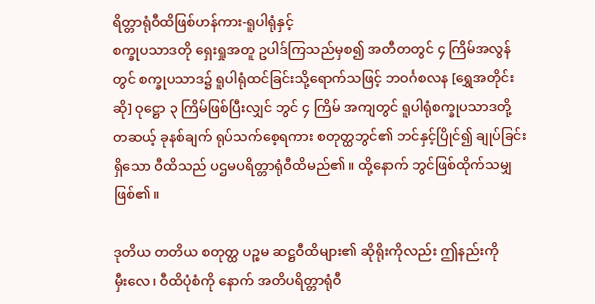ရိတ္တာရုံဝီထိဖြစ်ဟန်ကား-ရူပါရုံနှင့်
စက္ခုပသာဒတို ရှေးရှုအတူ ဥပါဒ်ကြသည်မှစ၍ အတီတတွင် ၄ ကြိမ်အလွန်
တွင် စက္ခုပသာဒ၌ ရူပါရုံထင်ခြင်းသို့ရောက်သဖြင့် ဘဝင်္ဂစလန [ရွှေအတိုင်း
ဆို] ဝုဋ္ဌော ၃ ကြိမ်ဖြစ်ပြီးလျှင် ဘွင် ၄ ကြိမ် အကျတွင် ရူပါရုံစက္ခုပသာဒတို့
တဆယ့် ခုနစ်ချက် ရုပ်သက်စေ့ရကား စတုတ္ထဘွင်၏ ဘင်နှင့်ပြိုင်၍ ချုပ်ခြင်း
ရှိသော ဝီထိသည် ပဌမပရိတ္တာရုံဝီထိမည်၏။ ထို့နောက် ဘွင်ဖြစ်ထိုက်သမျှ
ဖြစ်၏။

ဒုတိယ တတိယ စတုတ္ထ ပဉ္စမ ဆဋ္ဌဝီထိများ၏ ဆိုရိုးကိုလည်း ဤနည်းကို
မှီးလေ၊ ဝီထိပုံစံကို နောက် အတိပရိတ္တာရုံဝီ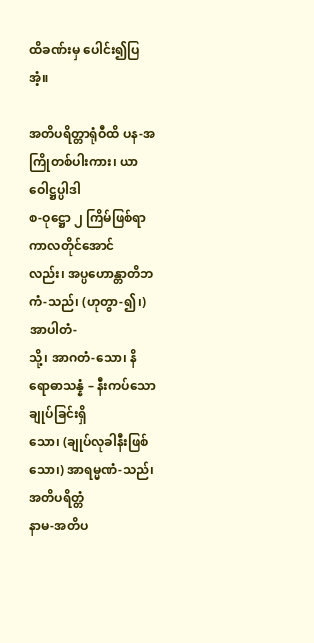ထိခဏ်းမှ ပေါင်း၍ပြအံ့။

အတိပရိတ္တာရုံဝီထိ ပန-အကြိုတစ်ပါးကား၊ ယာဝေါဋ္ဌပ္ပါဒါ
စ-ဝုဋ္ဌော ၂ ကြိမ်ဖြစ်ရာ ကာလတိုင်အောင်
လည်း၊ အပ္ပဟောန္တာတိဘကံ-သည်၊ (ဟုတွာ-၍၊) အာပါတံ-
သို့၊ အာဂတံ-သော၊ နိရောဓာသန္နံ – နီးကပ်သော ချုပ်ခြင်းရှိ
သော၊ (ချုပ်လုခါနီးဖြစ်သော၊) အာရမ္မဏံ-သည်၊ အတိပရိတ္တံ
နာမ-အတိပ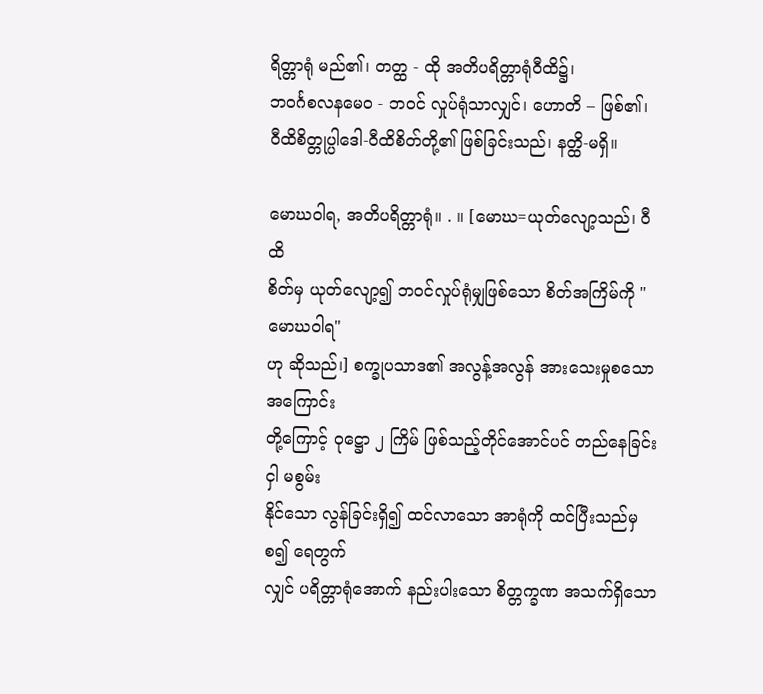ရိတ္တာရုံ မည်၏၊ တတ္ထ - ထို အတိပရိတ္တာရုံဝီထိ၌၊
ဘဝင်္ဂစလနမေဝ - ဘဝင် လှုပ်ရုံသာလျှင်၊ ဟောတိ – ဖြစ်၏၊
ဝီထိစိတ္တုပ္ပါဒေါ-ဝီထိစိတ်တို့၏ ဖြစ်ခြင်းသည်၊ နတ္ထိ-မရှိ။

မောဃဝါရ, အတိပရိတ္တာရုံ။ . ။ [မောဃ=ယုတ်လျော့သည်၊ ဝီထိ
စိတ်မှ ယုတ်လျော့၍ ဘဝင်လှုပ်ရုံမျှဖြစ်သော စိတ်အကြိမ်ကို "မောဃဝါရ"
ဟု ဆိုသည်၊] စက္ခုပသာဒ၏ အလွန့်အလွန် အားသေးမှုစသော အကြောင်း
တို့ကြောင့် ဝုဋ္ဌော ၂ ကြိမ် ဖြစ်သည့်တိုင်အောင်ပင် တည်နေခြင်းငှါ မစွမ်း
နိုင်သော လွန်ခြင်းရှိ၍ ထင်လာသော အာရုံကို ထင်ပြီးသည်မှစ၍ ရေတွက်
လျှင် ပရိတ္တာရုံအောက် နည်းပါးသော စိတ္တက္ခဏ အသက်ရှိသော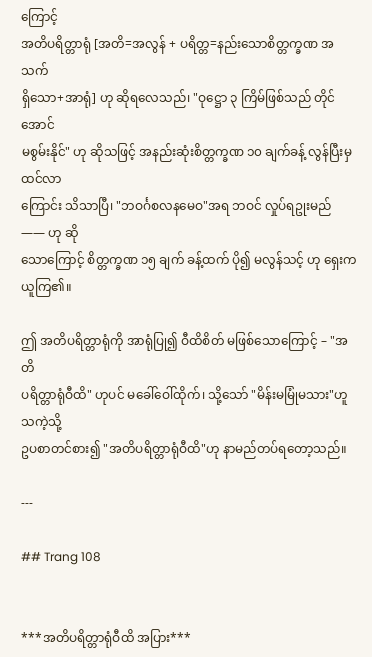ကြောင့်
အတိပရိတ္တာရုံ [အတိ=အလွန် + ပရိတ္တ=နည်းသောစိတ္တက္ခဏ အသက်
ရှိသော+အာရုံ] ဟု ဆိုရလေသည်၊ "ဝုဋ္ဌော ၃ ကြိမ်ဖြစ်သည် တိုင်အောင်
မစွမ်းနိုင်" ဟု ဆိုသဖြင့် အနည်းဆုံးစိတ္တက္ခဏ ၁၀ ချက်ခန့် လွန်ပြီးမှ ထင်လာ
ကြောင်း သိသာပြီ၊ "ဘဝင်္ဂစလနမေဝ"အရ ဘဝင် လှုပ်ရဥုးမည် —— ဟု ဆို
သောကြောင့် စိတ္တက္ခဏ ၁၅ ချက် ခန့်ထက် ပို၍ မလွန်သင့် ဟု ရှေးက
ယူကြ၏။

ဤ အတိပရိတ္တာရုံကို အာရုံပြု၍ ဝီထိစိတ် မဖြစ်သောကြောင့် – "အတိ
ပရိတ္တာရုံဝီထိ" ဟုပင် မခေါ်ဝေါ်ထိုက်၊ သို့သော် "မိန်းမမြုံမသား"ဟူသကဲ့သို့
ဥပစာတင်စား၍ "အတိပရိတ္တာရုံဝီထိ"ဟု နာမည်တပ်ရတော့သည်။

---

## Trang 108


***အတိပရိတ္တာရုံဝီထိ အပြား***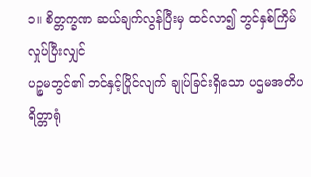၁။ စိတ္တက္ခဏ ဆယ်ချက်လွန်ပြီးမှ ထင်လာ၍ ဘွင်နှစ်ကြိမ်လှုပ်ပြီးလျှင်
ပဉ္စမဘွင်၏ ဘင်နှင့်ပြိုင်လျက် ချုပ်ခြင်းရှိသော ပဌမအတိပရိတ္တာရုံ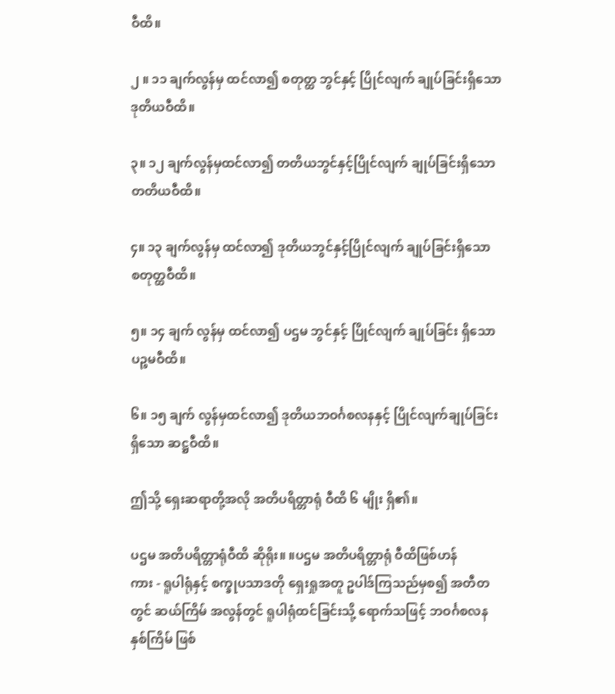ဝီထိ။

၂ ။ ၁၁ ချက်လွန်မှ ထင်လာ၍ စတုတ္ထ ဘွင်နှင့် ပြိုင်လျက် ချုပ်ခြင်းရှိသော
ဒုတိယဝီထိ။

၃။ ၁၂ ချက်လွန်မှထင်လာ၍ တတိယဘွင်နှင့်ပြိုင်လျက် ချုပ်ခြင်းရှိသော
တတိယဝီထိ။

၄။ ၁၃ ချက်လွန်မှ ထင်လာ၍ ဒုတိယဘွင်နှင့်ပြိုင်လျက် ချုပ်ခြင်းရှိသော
စတုတ္ထဝီထိ။

၅။ ၁၄ ချက် လွန်မှ ထင်လာ၍ ပဌမ ဘွင်နှင့် ပြိုင်လျက် ချုပ်ခြင်း ရှိသော
ပဉ္စမဝီထိ။

၆။ ၁၅ ချက် လွန်မှထင်လာ၍ ဒုတိယဘဝင်္ဂစလနနှင့် ပြိုင်လျက်ချုပ်ခြင်း
ရှိသော ဆဋ္ဌဝီထိ။

ဤသို့ ရှေးဆရာတို့အလို အတိပရိတ္တာရုံ ဝီထိ ၆ မျိုး ရှိ၏။

ပဌမ အတိပရိတ္တာရုံဝီထိ ဆိုရိုး။ ။ပဌမ အတိပရိတ္တာရုံ ဝီထိဖြစ်ဟန်
ကား - ရူပါရုံနှင့် စက္ခုပသာဒတို ရှေးရှုအတူ ဥပါဒ်ကြသည်မှစ၍ အတီတ
တွင် ဆယ်ကြိမ် အလွန်တွင် ရူပါရုံထင်ခြင်းသို့ ရောက်သဖြင့် ဘဝင်္ဂစလန
နှစ်ကြိမ် ဖြစ်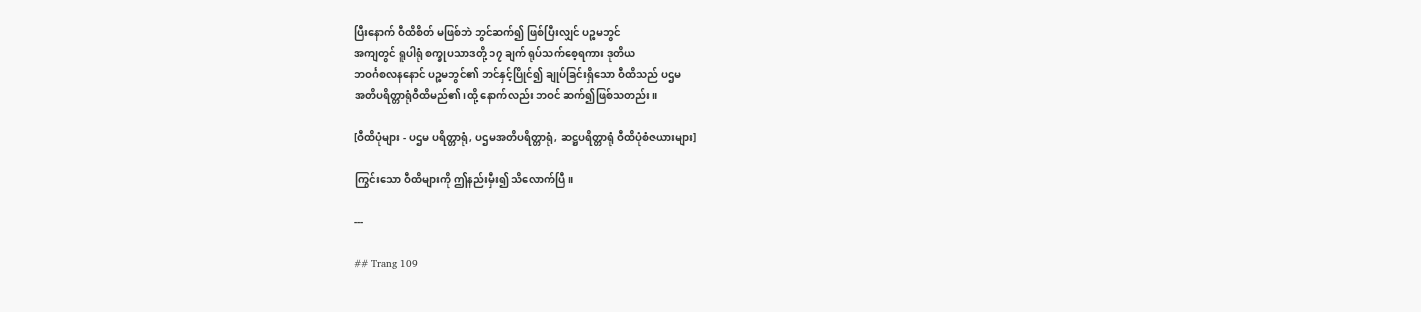ပြီးနောက် ဝီထိစိတ် မဖြစ်ဘဲ ဘွင်ဆက်၍ ဖြစ်ပြီးလျှင် ပဉ္စမဘွင်
အကျတွင် ရူပါရုံ စက္ခုပသာဒတို့ ၁၇ ချက် ရုပ်သက်စေ့ရကား ဒုတိယ
ဘဝင်္ဂစလနနောင် ပဉ္စမဘွင်၏ ဘင်နှင့်ပြိုင်၍ ချုပ်ခြင်းရှိသော ဝီထိသည် ပဌမ
အတိပရိတ္တာရုံဝီထိမည်၏၊ထို့ နောက်လည်း ဘဝင် ဆက်၍ဖြစ်သတည်း။

[ဝီထိပုံများ - ပဌမ ပရိတ္တာရုံ, ပဌမအတိပရိတ္တာရုံ, ဆဋ္ဌပရိတ္တာရုံ ဝီထိပုံစံဇယားများ]

ကြွင်းသော ဝီထိများကို ဤနည်းမှီး၍ သိလောက်ပြီ။

---

## Trang 109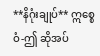**နိဂုံးချုပ်** ဣစ္စေဝံ-ဤ ဆိုအပ်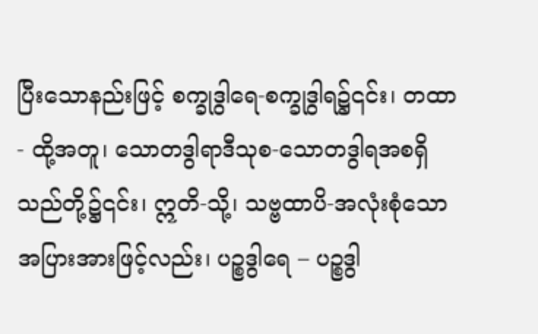ပြီးသောနည်းဖြင့် စက္ခုဒွါရေ-စက္ခုဒွါရ၌၎င်း၊ တထာ - ထို့အတူ၊ သောတဒွါရာဒီသုစ-သောတဒွါရအစရှိသည်တို့၌၎င်း၊ ဣတိ-သို့၊ သဗ္ဗထာပိ-အလုံးစုံသော အပြားအားဖြင့်လည်း၊ ပဉ္စဒွါရေ – ပဉ္စဒွါ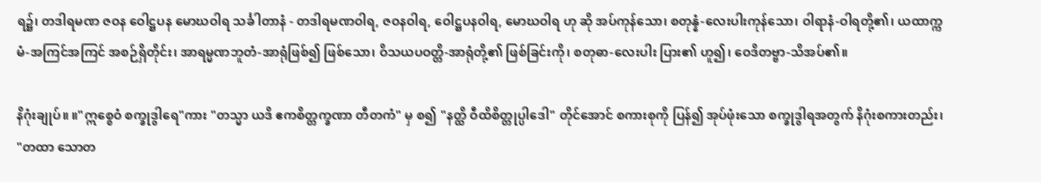ရ၌၊ တဒါရမဏ ဇဝန ဝေါဋ္ဌပန မောဃဝါရ သင်္ခါတာနံ - တဒါရမဏဝါရ, ဇဝနဝါရ, ဝေါဋ္ဌပနဝါရ, မောဃဝါရ ဟု ဆို အပ်ကုန်သော၊ စတုန္နံ-လေးပါးကုန်သော၊ ဝါရာနံ-ဝါရတို့၏၊ ယထာက္ကမံ-အကြင်အကြင် အစဉ်ရှိတိုင်း၊ အာရမ္မဏဘူတံ-အာရုံဖြစ်၍ ဖြစ်သော၊ ဝိသယပဝတ္တိ-အာရုံတို့၏ ဖြစ်ခြင်းကို၊ စတုဓာ-လေးပါး ပြား၏ ဟူ၍၊ ဝေဒိတဗ္ဗာ-သိအပ်၏။

နိဂုံးချုပ်။ ။"ဣစ္စေဝံ စက္ခုဒွါရေ"ကား "တသ္မာ ယဒိ ဧကစိတ္တက္ခဏာ တီတကံ" မှ စ၍ "နတ္ထိ ဝီထိစိတ္တုပ္ပါဒေါ" တိုင်အောင် စကားစုကို ပြန်၍ အုပ်ဖုံးသော စက္ခုဒွါရအတွက် နိဂုံးစကားတည်း၊ "တထာ သောတ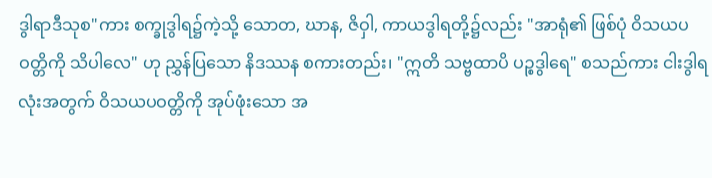ဒွါရာဒီသုစ"ကား စက္ခုဒွါရ၌ကဲ့သို့ သောတ, ဃာန, ဇိဝှါ, ကာယဒွါရတို့၌လည်း "အာရုံ၏ ဖြစ်ပုံ ဝိသယပဝတ္တိကို သိပါလေ" ဟု ညွှန်ပြသော နိဒဿန စကားတည်း၊ "ဣတိ သဗ္ဗထာပိ ပဉ္စဒွါရေ" စသည်ကား ငါးဒွါရလုံးအတွက် ဝိသယပဝတ္တိကို အုပ်ဖုံးသော အ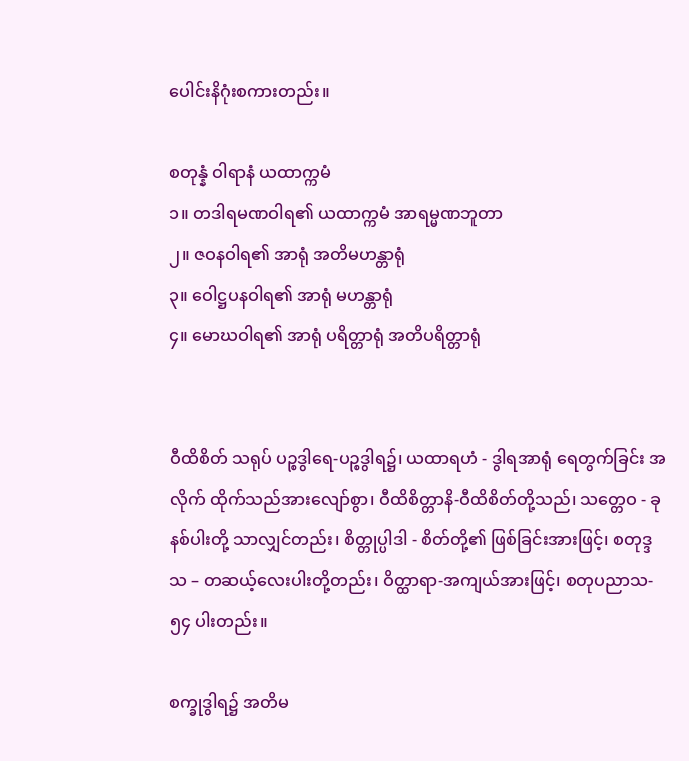ပေါင်းနိဂုံးစကားတည်း။

စတုန္နံ ဝါရာနံ ယထာက္ကမံ
၁။ တဒါရမဏဝါရ၏ ယထာက္ကမံ အာရမ္မဏဘူတာ
၂။ ဇဝနဝါရ၏ အာရုံ အတိမဟန္တာရုံ
၃။ ဝေါဋ္ဌပနဝါရ၏ အာရုံ မဟန္တာရုံ
၄။ မောဃဝါရ၏ အာရုံ ပရိတ္တာရုံ အတိပရိတ္တာရုံ


ဝီထိစိတ် သရုပ် ပဉ္စဒွါရေ-ပဉ္စဒွါရ၌၊ ယထာရဟံ - ဒွါရအာရုံ ရေတွက်ခြင်း အလိုက် ထိုက်သည်အားလျော်စွာ၊ ဝီထိစိတ္တာနိ-ဝီထိစိတ်တို့သည်၊ သတ္တေဝ - ခုနစ်ပါးတို့ သာလျှင်တည်း၊ စိတ္တုပ္ပါဒါ - စိတ်တို့၏ ဖြစ်ခြင်းအားဖြင့်၊ စတုဒ္ဒသ – တဆယ့်လေးပါးတို့တည်း၊ ဝိတ္ထာရာ-အကျယ်အားဖြင့်၊ စတုပညာသ- ၅၄ ပါးတည်း။

စက္ခုဒွါရ၌ အတိမ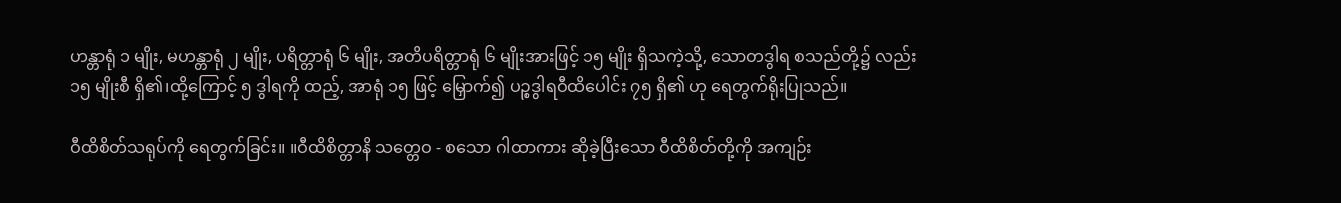ဟန္တာရုံ ၁ မျိုး, မဟန္တာရုံ ၂ မျိုး, ပရိတ္တာရုံ ၆ မျိုး, အတိပရိတ္တာရုံ ၆ မျိုးအားဖြင့် ၁၅ မျိုး ရှိသကဲ့သို့, သောတဒွါရ စသည်တို့၌ လည်း ၁၅ မျိုးစီ ရှိ၏၊ထို့ကြောင့် ၅ ဒွါရကို ထည့်, အာရုံ ၁၅ ဖြင့် မြှောက်၍ ပဉ္စဒွါရဝီထိပေါင်း ၇၅ ရှိ၏ ဟု ရေတွက်ရိုးပြုသည်။

ဝီထိစိတ်သရုပ်ကို ရေတွက်ခြင်း။ ။ဝီထိစိတ္တာနိ သတ္တေဝ - စသော ဂါထာကား ဆိုခဲ့ပြီးသော ဝီထိစိတ်တို့ကို အကျဉ်း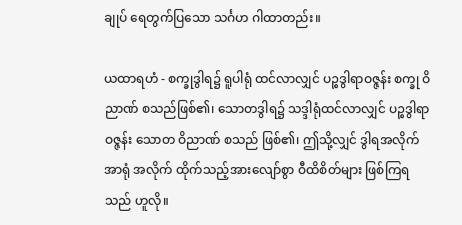ချုပ် ရေတွက်ပြသော သင်္ဂဟ ဂါထာတည်း။

ယထာရဟံ - စက္ခုဒွါရ၌ ရူပါရုံ ထင်လာလျှင် ပဉ္စဒွါရာဝဇ္ဇန်း စက္ခု ဝိညာဏ် စသည်ဖြစ်၏၊ သောတဒွါရ၌ သဒ္ဒါရုံထင်လာလျှင် ပဉ္စဒွါရာဝဇ္ဇန်း သောတ ဝိညာဏ် စသည် ဖြစ်၏၊ ဤသို့လျှင် ဒွါရအလိုက် အာရုံ အလိုက် ထိုက်သည့်အားလျော်စွာ ဝီထိစိတ်များ ဖြစ်ကြရသည် ဟူလို။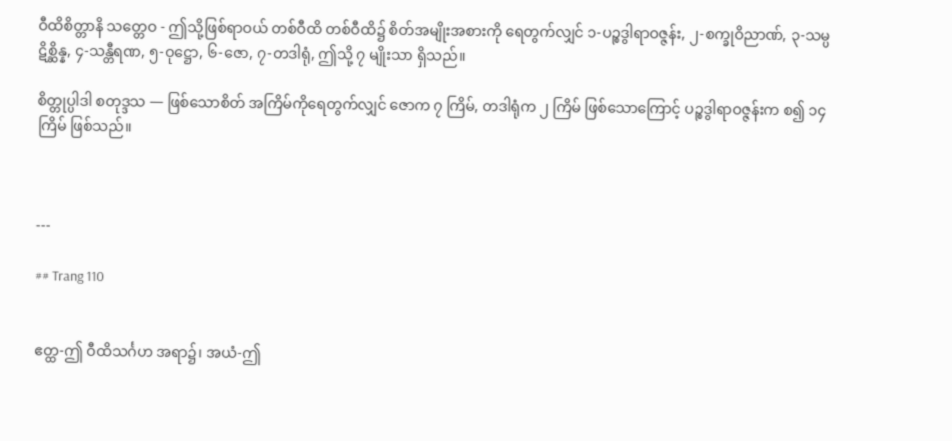ဝီထိစိတ္တာနိ သတ္တေဝ - ဤသို့ဖြစ်ရာဝယ် တစ်ဝီထိ တစ်ဝီထိ၌ စိတ်အမျိုးအစားကို ရေတွက်လျှင် ၁-ပဉ္စဒွါရာဝဇ္ဇန်း, ၂-စက္ခုဝိညာဏ်, ၃-သမ္ပဋိစ္ဆိန္န, ၄-သန္တီရဏ, ၅-ဝုဋ္ဌော, ၆-ဇော, ၇-တဒါရုံ, ဤသို့ ၇ မျိုးသာ ရှိသည်။

စိတ္တုပ္ပါဒါ စတုဒ္ဒသ — ဖြစ်သောစိတ် အကြိမ်ကိုရေတွက်လျှင် ဇောက ၇ ကြိမ်, တဒါရုံက ၂ ကြိမ် ဖြစ်သောကြောင့် ပဉ္စဒွါရာဝဇ္ဇန်းက စ၍ ၁၄ ကြိမ် ဖြစ်သည်။



---

## Trang 110


ဧတ္ထ-ဤ ဝီထိသင်္ဂဟ အရာ၌၊ အယံ-ဤ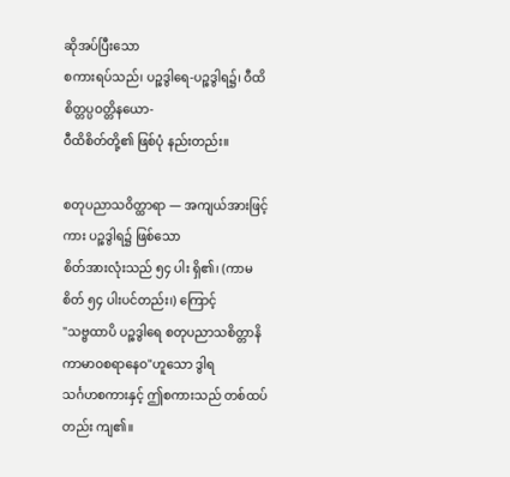ဆိုအပ်ပြီးသော
စကားရပ်သည်၊ ပဉ္စဒွါရေ-ပဉ္စဒွါရ၌၊ ဝီထိစိတ္တပ္ပဝတ္တိနယော-
ဝီထိစိတ်တို့၏ ဖြစ်ပုံ နည်းတည်း။

စတုပညာသဝိတ္ထာရာ — အကျယ်အားဖြင့်ကား ပဉ္စဒွါရ၌ ဖြစ်သော
စိတ်အားလုံးသည် ၅၄ ပါး ရှိ၏၊ (ကာမစိတ် ၅၄ ပါးပင်တည်း၊) ကြောင့်
"သဗ္ဗထာပိ ပဉ္စဒွါရေ စတုပညာသစိတ္တာနိ ကာမာဝစရာနေဝ"ဟူသော ဒွါရ
သင်္ဂဟစကားနှင့် ဤစကားသည် တစ်ထပ်တည်း ကျ၏။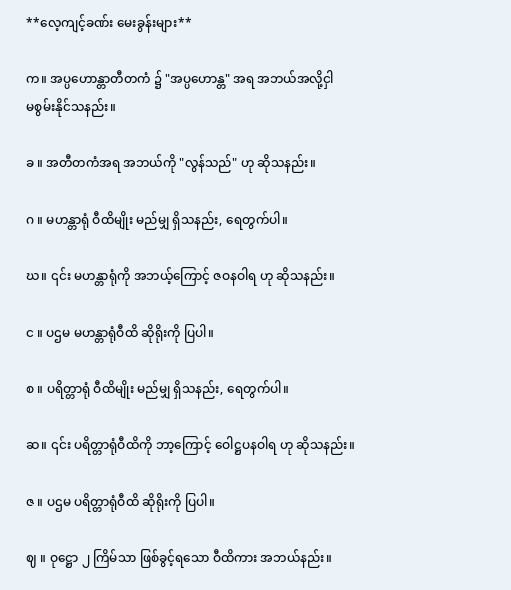**လေ့ကျင့်ခဏ်း မေးခွန်းများ**

က။ အပ္ပဟောန္တာတီတကံ ၌ "အပ္ပဟောန္တ" အရ အဘယ်အလို့ငှါ
မစွမ်းနိုင်သနည်း။

ခ ။ အတီတကံအရ အဘယ်ကို "လွန်သည်" ဟု ဆိုသနည်း။

ဂ ။ မဟန္တာရုံ ဝီထိမျိုး မည်မျှ ရှိသနည်း, ရေတွက်ပါ။

ဃ။ ၎င်း မဟန္တာရုံကို အဘယ့်ကြောင့် ဇဝနဝါရ ဟု ဆိုသနည်း။

င ။ ပဌမ မဟန္တာရုံဝီထိ ဆိုရိုးကို ပြပါ။

စ ။ ပရိတ္တာရုံ ဝီထိမျိုး မည်မျှ ရှိသနည်း, ရေတွက်ပါ။

ဆ။ ၎င်း ပရိတ္တာရုံဝီထိကို ဘာ့ကြောင့် ဝေါဋ္ဌပနဝါရ ဟု ဆိုသနည်း။

ဇ ။ ပဌမ ပရိတ္တာရုံဝီထိ ဆိုရိုးကို ပြပါ။

ဈ ။ ဝုဋ္ဌော ၂ ကြိမ်သာ ဖြစ်ခွင့်ရသော ဝီထိကား အဘယ်နည်း။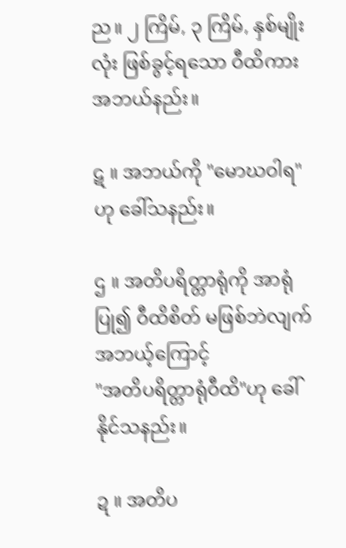ည။ ၂ ကြိမ်, ၃ ကြိမ်, နှစ်မျိုးလုံး ဖြစ်ခွင့်ရသော ဝီထိကား အဘယ်နည်း။

ဋ ။ အဘယ်ကို "မောဃဝါရ" ဟု ခေါ်သနည်း။

ဌ ။ အတိပရိတ္တာရုံကို အာရုံပြု၍ ဝီထိစိတ် မဖြစ်ဘဲလျက် အဘယ့်ကြောင့်
"အတိပရိတ္တာရုံဝီထိ"ဟု ခေါ်နိုင်သနည်း။

ဍ ။ အတိပ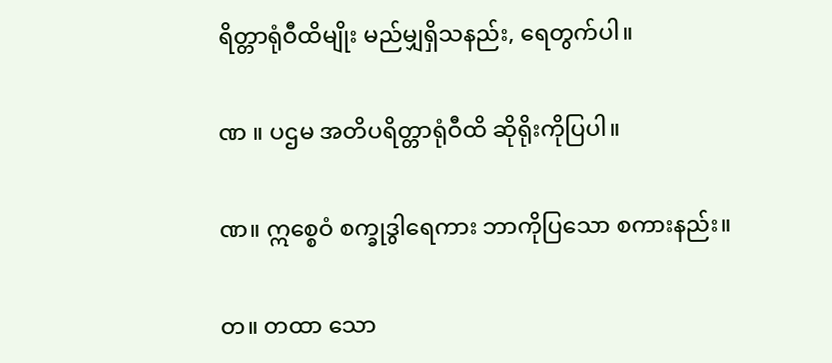ရိတ္တာရုံဝီထိမျိုး မည်မျှရှိသနည်း, ရေတွက်ပါ။

ဏ ။ ပဌမ အတိပရိတ္တာရုံဝီထိ ဆိုရိုးကိုပြပါ။

ဏ။ ဣစ္စေဝံ စက္ခုဒွါရေကား ဘာကိုပြသော စကားနည်း။

တ။ တထာ သော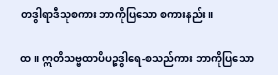တဒွါရာဒီသုစကား ဘာကိုပြသော စကားနည်း။

ထ။ ဣတိသဗ္ဗထာပိပဉ္စဒွါရေ-စသည်ကား ဘာကိုပြသော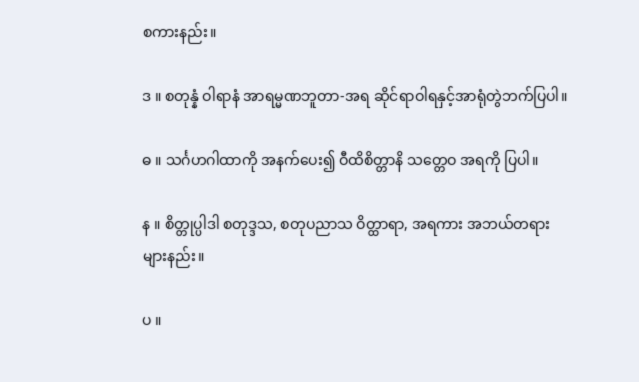စကားနည်း။

ဒ ။ စတုန္နံ ဝါရာနံ အာရမ္မဏဘူတာ-အရ ဆိုင်ရာဝါရနှင့်အာရုံတွဲဘက်ပြပါ။

ဓ ။ သင်္ဂဟဂါထာကို အနက်ပေး၍ ဝီထိစိတ္တာနိ သတ္တေဝ အရကို ပြပါ။

န ။ စိတ္တုပ္ပါဒါ စတုဒ္ဒသ, စတုပညာသ ဝိတ္ထာရာ, အရကား အဘယ်တရား
များနည်း။

ပ ။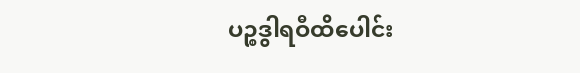ပဉ္စဒွါရဝီထိပေါင်း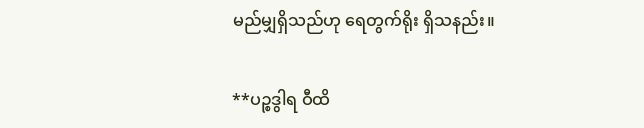မည်မျှရှိသည်ဟု ရေတွက်ရိုး ရှိသနည်း။

**ပဉ္စဒွါရ ဝီထိ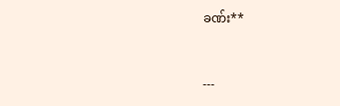ခဏ်း**


---